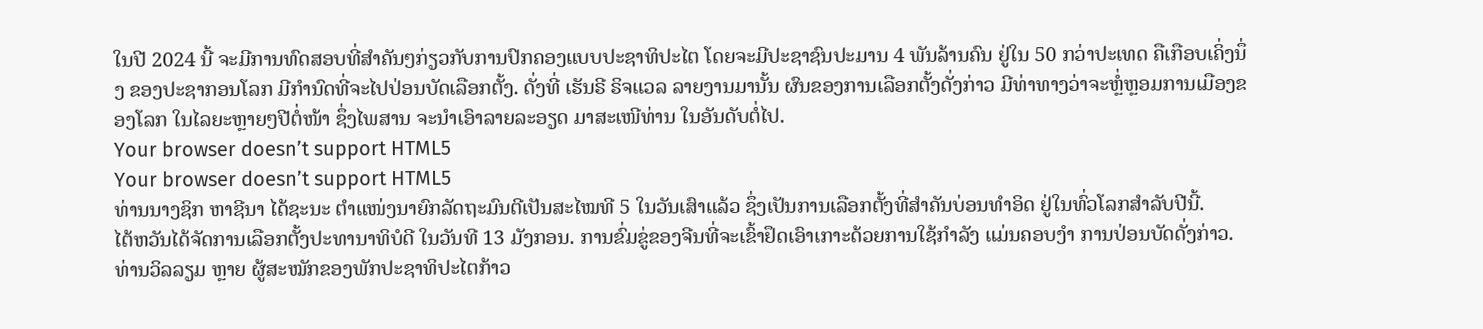ໃນປີ 2024 ນີ້ ຈະມີການທົດສອບທີ່ສຳຄັນໆກ່ຽວກັບການປົກຄອງແບບປະຊາທິປະໄຕ ໂດຍຈະມີປະຊາຊົນປະມານ 4 ພັນລ້ານຄົນ ຢູ່ໃນ 50 ກວ່າປະເທດ ຄືເກືອບເຄິ່ງນຶ່ງ ຂອງປະຊາກອນໂລກ ມີກຳນົດທີ່ຈະໄປປ່ອນບັດເລືອກຕັ້ງ. ດັ່ງທີ່ ເຮັນຣີ ຣິຈແວລ ລາຍງານມານັ້ນ ຜົນຂອງການເລືອກຕັ້ງດັ່ງກ່າວ ມີທ່າທາງວ່າຈະຫຼໍ່ຫຼອມການເມືອງຂອງໂລກ ໃນໄລຍະຫຼາຍໆປີຕໍ່ໜ້າ ຊຶ່ງໄພສານ ຈະນຳເອົາລາຍລະອຽດ ມາສະເໜີທ່ານ ໃນອັນດັບຕໍ່ໄປ.
Your browser doesn’t support HTML5
Your browser doesn’t support HTML5
ທ່ານນາງຊິກ ຫາຊີນາ ໄດ້ຊະນະ ຕຳແໜ່ງນາຍົກລັດຖະມົນຕີເປັນສະໄໝທີ 5 ໃນວັນເສົາແລ້ວ ຊຶ່ງເປັນການເລືອກຕັ້ງທີ່ສຳຄັນບ່ອນທຳອິດ ຢູ່ໃນທົ່ວໂລກສຳລັບປີນີ້.
ໄຕ້ຫວັນໄດ້ຈັດການເລືອກຕັ້ງປະທານາທິບໍດີ ໃນວັນທີ 13 ມັງກອນ. ການຂົ່ມຂູ່ຂອງຈີນທີ່ຈະເຂົ້າຢຶດເອົາເກາະດ້ວຍການໃຊ້ກຳລັງ ແມ່ນຄອບງຳ ການປ່ອນບັດດັ່ງກ່າວ.
ທ່ານວິລລຽມ ຫຼາຍ ຜູ້ສະໝັກຂອງພັກປະຊາທິປະໄຕກ້າວ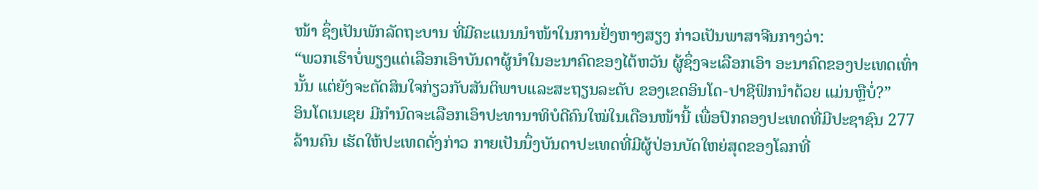ໜ້າ ຊຶ່ງເປັນພັກລັດຖະບານ ທີ່ມີຄະແນນນຳໜ້າໃນການຢັ່ງຫາງສຽງ ກ່າວເປັນພາສາຈີນກາງວ່າ:
“ພວກເຮົາບໍ່ພຽງແຕ່ເລືອກເອົາບັນດາຜູ້ນຳໃນອະນາຄົດຂອງໄຕ້ຫວັນ ຜູ້ຊຶ່ງຈະເລືອກເອົາ ອະນາຄົດຂອງປະເທດເທົ່ານັ້ນ ແຕ່ຍັງຈະຕັດສິນໃຈກ່ຽວກັບສັນຕິພາບແລະສະຖຽນລະດັບ ຂອງເຂດອິນໂດ-ປາຊີຟິກນຳດ້ວຍ ແມ່ນຫຼືບໍ່?”
ອິນໂດເນເຊຍ ມີກຳນົດຈະເລືອກເອົາປະທານາທິບໍດີຄົນໃໝ່ໃນເດືອນໜ້ານີ້ ເພື່ອປົກຄອງປະເທດທີ່ມີປະຊາຊົນ 277 ລ້ານຄົນ ເຮັດໃຫ້ປະເທດດັ່ງກ່າວ ກາຍເປັນນຶ່ງບັນດາປະເທດທີ່ມີຜູ້ປ່ອນບັດໃຫຍ່ສຸດຂອງໂລກທີ່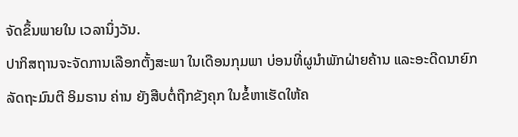ຈັດຂຶ້ນພາຍໃນ ເວລານຶ່ງວັນ.
ປາກິສຖານຈະຈັດການເລືອກຕັ້ງສະພາ ໃນເດືອນກຸມພາ ບ່ອນທີ່ຜູນຳພັກຝ່າຍຄ້ານ ແລະອະດີດນາຍົກລັດຖະມົນຕີ ອິມຣານ ຄ່ານ ຍັງສືບຕໍ່ຖືກຂັງຄຸກ ໃນຂໍ້ຫາເຮັດໃຫ້ຄ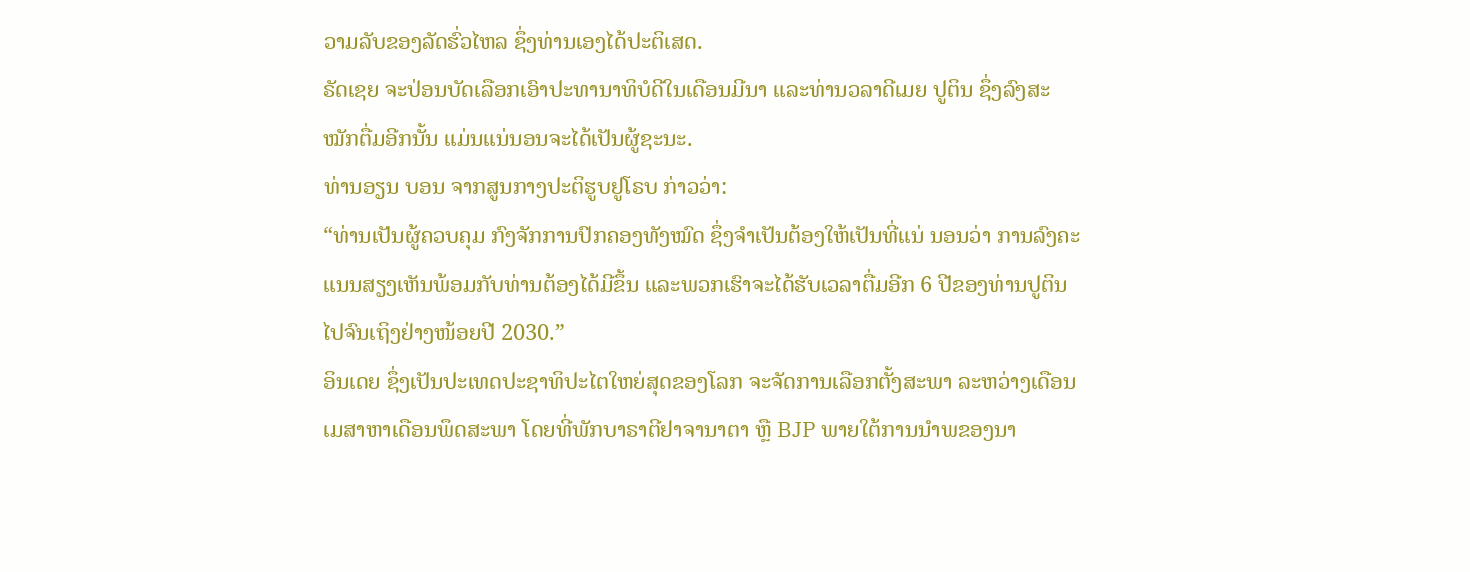ວາມລັບຂອງລັດຮົ່ວໄຫລ ຊຶ່ງທ່ານເອງໄດ້ປະຕິເສດ.
ຣັດເຊຍ ຈະປ່ອນບັດເລືອກເອົາປະທານາທິບໍດີໃນເດືອນມີນາ ແລະທ່ານວລາດີເມຍ ປູຕິນ ຊຶ່ງລົງສະໝັກຕື່ມອີກນັ້ນ ແມ່ນແນ່ນອນຈະໄດ້ເປັນຜູ້ຊະນະ.
ທ່ານອຽນ ບອນ ຈາກສູນກາງປະຕິຮູບຢູໂຣບ ກ່າວວ່າ:
“ທ່ານເປັນຜູ້ຄວບຄຸມ ກົງຈັກການປົກຄອງທັງໝົດ ຊຶ່ງຈຳເປັນຕ້ອງໃຫ້ເປັນທີ່ແນ່ ນອນວ່າ ການລົງຄະແນນສຽງເຫັນພ້ອມກັບທ່ານຕ້ອງໄດ້ມີຂຶ້ນ ແລະພວກເຮົາຈະໄດ້ຮັບເວລາຕື່ມອີກ 6 ປີຂອງທ່ານປູຕິນ ໄປຈົນເຖິງຢ່າງໜ້ອຍປີ 2030.”
ອິນເດຍ ຊຶ່ງເປັນປະເທດປະຊາທິປະໄຕໃຫຍ່ສຸດຂອງໂລກ ຈະຈັດການເລືອກຕັ້ງສະພາ ລະຫວ່າງເດືອນເມສາຫາເດືອນພຶດສະພາ ໂດຍທີ່ພັກບາຣາຕີຢາຈານາຕາ ຫຼື BJP ພາຍໃຕ້ການນຳພຂອງນາ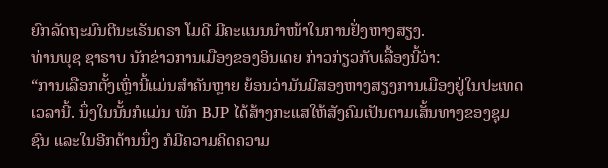ຍົກລັດຖະມົນຕີນະເຣັນດຣາ ໂມດີ ມີຄະແນນນຳໜ້າໃນການຢັ່ງຫາງສຽງ.
ທ່ານພຸຊ ຊາຣາບ ນັກຂ່າວການເມືອງຂອງອິນເດຍ ກ່າວກ່ຽວກັບເລື້ອງນີ້ວ່າ:
“ການເລືອກຕັ້ງເຫຼົ່ານີ້ແມ່ນສຳຄັນຫຼາຍ ຍ້ອນວ່າມັນມີສອງຫາງສຽງການເມືອງຢູ່ໃນປະເທດເວລານີ້. ນຶ່ງໃນນັ້ນກໍແມ່ນ ພັກ BJP ໄດ້ສ້າງກະແສໃຫ້ສັງຄົມເປັນຕາມເສັ້ນທາງຂອງຊຸມຊົນ ແລະໃນອີກດ້ານນຶ່ງ ກໍມີຄວາມຄິດຄວາມ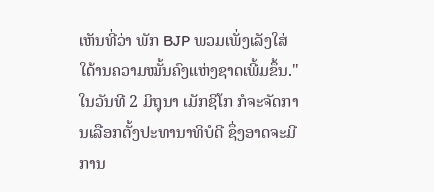ເຫັນທີ່ວ່າ ພັກ BJP ພວມເພັ່ງເລັງໃສ່ໃດ້ານຄວາມໝັ້ນຄົງແຫ່ງຊາດເພີ້ມຂຶ້ນ."
ໃນວັນທີ 2 ມິຖຸນາ ເມັກຊິໂກ ກໍຈະຈັດການເລືອກຕັ້ງປະທານາທິບໍດີ ຊຶ່ງອາດຈະມີການ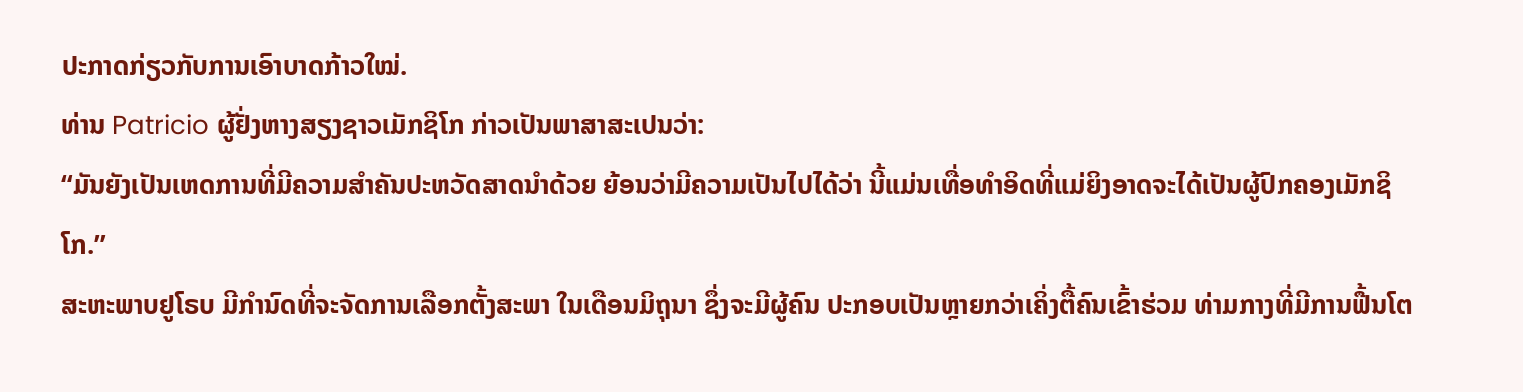ປະກາດກ່ຽວກັບການເອົາບາດກ້າວໃໝ່.
ທ່ານ Patricio ຜູ້ຢັ່ງຫາງສຽງຊາວເມັກຊິໂກ ກ່າວເປັນພາສາສະເປນວ່າ:
“ມັນຍັງເປັນເຫດການທີ່ມີຄວາມສຳຄັນປະຫວັດສາດນຳດ້ວຍ ຍ້ອນວ່າມີຄວາມເປັນໄປໄດ້ວ່າ ນີ້ແມ່ນເທື່ອທຳອິດທີ່ແມ່ຍິງອາດຈະໄດ້ເປັນຜູ້ປົກຄອງເມັກຊິໂກ.”
ສະຫະພາບຢູໂຣບ ມີກຳນົດທີ່ຈະຈັດການເລືອກຕັ້ງສະພາ ໃນເດືອນມິຖຸນາ ຊຶ່ງຈະມີຜູ້ຄົນ ປະກອບເປັນຫຼາຍກວ່າເຄິ່ງຕື້ຄົນເຂົ້າຮ່ວມ ທ່າມກາງທີ່ມີການຟື້ນໂຕ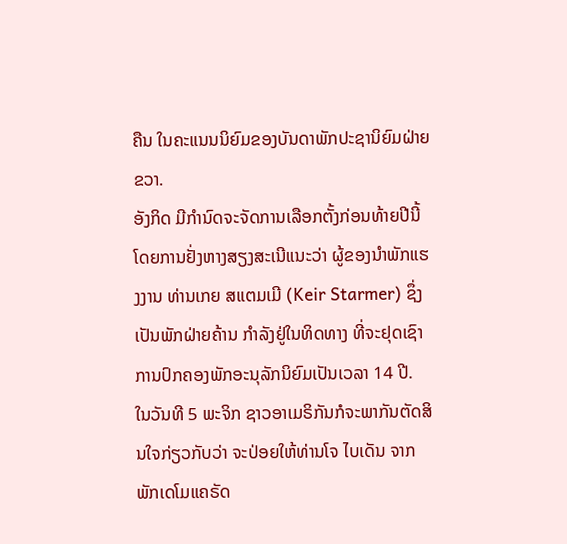ຄືນ ໃນຄະແນນນິຍົມຂອງບັນດາພັກປະຊານິຍົມຝ່າຍຂວາ.
ອັງກິດ ມີກຳນົດຈະຈັດການເລືອກຕັ້ງກ່ອນທ້າຍປີນີ້ ໂດຍການຢັ່ງຫາງສຽງສະເນີແນະວ່າ ຜູ້ຂອງນຳພັກແຮງງານ ທ່ານເກຍ ສແຕມເມີ (Keir Starmer) ຊຶ່ງເປັນພັກຝ່າຍຄ້ານ ກຳລັງຢູ່ໃນທິດທາງ ທີ່ຈະຢຸດເຊົາການປົກຄອງພັກອະນຸລັກນິຍົມເປັນເວລາ 14 ປີ.
ໃນວັນທີ 5 ພະຈິກ ຊາວອາເມຣິກັນກໍຈະພາກັນຕັດສິນໃຈກ່ຽວກັບວ່າ ຈະປ່ອຍໃຫ້ທ່ານໂຈ ໄບເດັນ ຈາກພັກເດໂມແຄຣັດ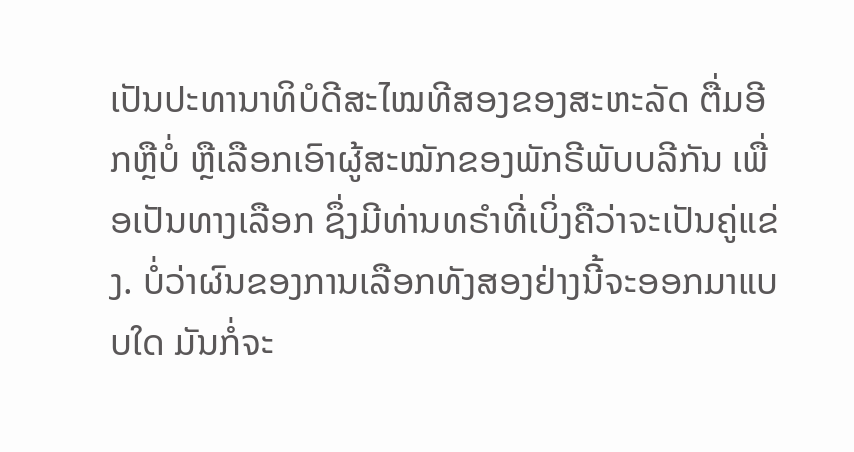ເປັນປະທານາທິບໍດີສະໄໝທີສອງຂອງສະຫະລັດ ຕື່ມອີກຫຼືບໍ່ ຫຼືເລືອກເອົາຜູ້ສະໝັກຂອງພັກຣີພັບບລີກັນ ເພື່ອເປັນທາງເລືອກ ຊຶ່ງມີທ່ານທຣຳທີ່ເບິ່ງຄືວ່າຈະເປັນຄູ່ແຂ່ງ. ບໍ່ວ່າຜົນຂອງການເລືອກທັງສອງຢ່າງນີ້ຈະອອກມາແບບໃດ ມັນກໍ່ຈະ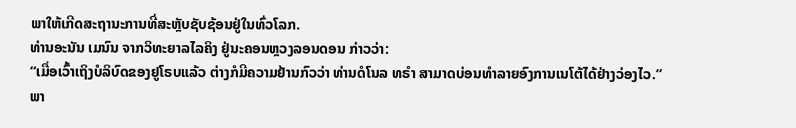ພາໃຫ້ເກີດສະຖານະການທີ່ສະຫຼັບຊັບຊ້ອນຢູ່ໃນທົ່ວໂລກ.
ທ່ານອະນັນ ເມນົນ ຈາກວິທະຍາລໄລຄິງ ຢູ່ນະຄອນຫຼວງລອນດອນ ກ່າວວ່າ:
“ເມື່ອເວົ້າເຖິງບໍລິບົດຂອງຢູໂຣບແລ້ວ ຕ່າງກໍມີຄວາມຢ້ານກົວວ່າ ທ່ານດໍໂນລ ທຣຳ ສາມາດບ່ອນທຳລາຍອົງການເນໂຕ້ໄດ້ຢ່າງວ່ອງໄວ.”
ພາ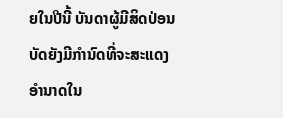ຍໃນປີນີ້ ບັນດາຜູ້ມີສິດປ່ອນບັດຍັງມີກຳນົດທີ່ຈະສະແດງອຳນາດໃນ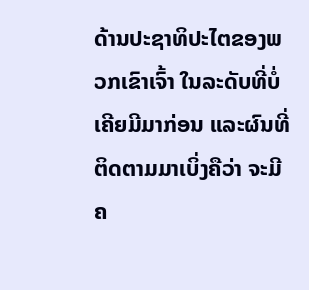ດ້ານປະຊາທິປະໄຕຂອງພວກເຂົາເຈົ້າ ໃນລະດັບທີ່ບໍ່ເຄີຍມີມາກ່ອນ ແລະຜົນທີ່ຕິດຕາມມາເບິ່ງຄືວ່າ ຈະມີຄ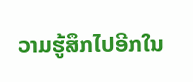ວາມຮູ້ສຶກໄປອີກໃນ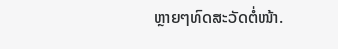ຫຼາຍໆທົດສະວັດຕໍ່ໜ້າ.